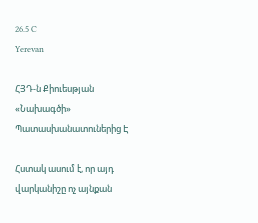26.5 C
Yerevan

ՀՅԴ‑ն Քիուեսթյան «Նախագծի» Պատասխանատուներից Է

Հստակ ասում է, որ այդ վարկանիշը ոչ այնքան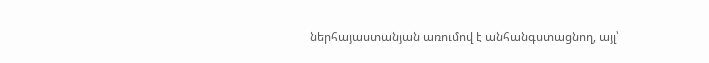ներհայաստանյան առումով է անհանգստացնող, այլ՝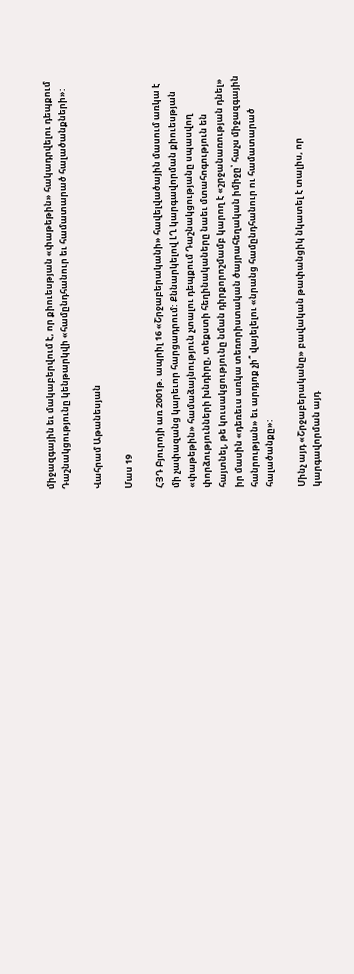միջազգային եւ մակաբերվում է, որ քիուեսթյան «փաթեթին» հակադրվելու դեպքում Դաշնակցությունը կենթարկվի «համընդհանուր եւ համատարած հալածանքների»:

Վահրամ Աթանեսյան

Մաս 19

ՀՅԴ Բյուրոյի առ 2001թ. ապրիլ 16 «Շրջաբերականի» հավելվածային մասում առկա է մի չափազանց կարեւոր հարցադրում: Քննարկելով ԼՂ կարգավորման քիուեսթյան «փաթեթին» համաձայնություն չտալու դեպքում Դաշնակցությանը սպասվող փորձությունների խնդիրը, տեքստի հեղինակաները նաեւ մտահոգություն են հայտնել, թե կուսակցությունը նման դիրքորոշմամբ կարող է «շրջանառության դնել» իր մասին «դեռեւս առկա տեռորիստական ծայրահեղական իմիջը՝ հաչս միջազգային հանրության» եւ արդյոք չի՞ վայելելու «նրանց համընդհանուր ու համատարած հալածանքը»:

Մինչ այդ «Շրջաբերականը» բավական թափանցիկ նկատել է տալիս, որ կարգավորման այդ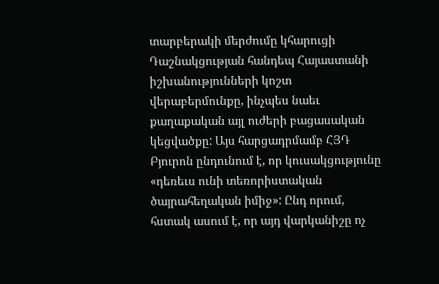տարբերակի մերժումը կհարուցի Դաշնակցության հանդեպ Հայաստանի իշխանությունների կոշտ վերաբերմունքը, ինչպես նաեւ քաղաքական այլ ուժերի բացասական կեցվածքը: Այս հարցադրմամբ ՀՅԴ Բյուրոն ընդունում է, որ կուսակցությունը «դեռեւս ունի տեռորիստական ծայրահեղական իմիջ»: Ընդ որում, հստակ ասում է, որ այդ վարկանիշը ոչ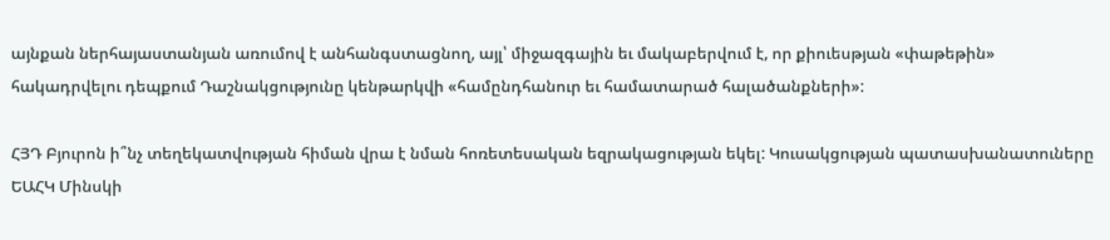այնքան ներհայաստանյան առումով է անհանգստացնող, այլ՝ միջազգային եւ մակաբերվում է, որ քիուեսթյան «փաթեթին» հակադրվելու դեպքում Դաշնակցությունը կենթարկվի «համընդհանուր եւ համատարած հալածանքների»:

ՀՅԴ Բյուրոն ի՞նչ տեղեկատվության հիման վրա է նման հոռետեսական եզրակացության եկել: Կուսակցության պատասխանատուները ԵԱՀԿ Մինսկի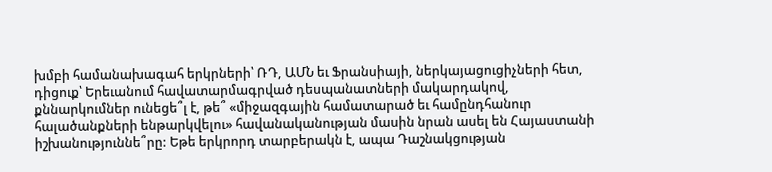խմբի համանախագահ երկրների՝ ՌԴ, ԱՄՆ եւ Ֆրանսիայի, ներկայացուցիչների հետ, դիցուք՝ Երեւանում հավատարմագրված դեսպանատների մակարդակով, քննարկումներ ունեցե՞լ է, թե՞ «միջազգային համատարած եւ համընդհանուր հալածանքների ենթարկվելու» հավանականության մասին նրան ասել են Հայաստանի իշխանություննե՞րը: Եթե երկրորդ տարբերակն է, ապա Դաշնակցության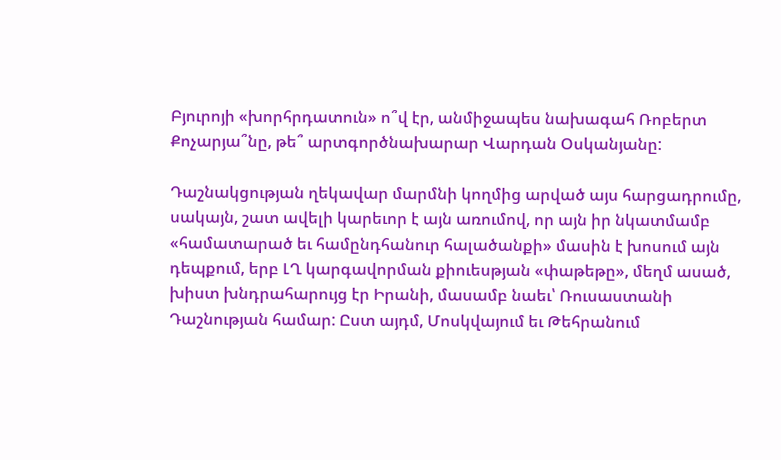Բյուրոյի «խորհրդատուն» ո՞վ էր, անմիջապես նախագահ Ռոբերտ Քոչարյա՞նը, թե՞ արտգործնախարար Վարդան Օսկանյանը:

Դաշնակցության ղեկավար մարմնի կողմից արված այս հարցադրումը, սակայն, շատ ավելի կարեւոր է այն առումով, որ այն իր նկատմամբ «համատարած եւ համընդհանուր հալածանքի» մասին է խոսում այն դեպքում, երբ ԼՂ կարգավորման քիուեսթյան «փաթեթը», մեղմ ասած, խիստ խնդրահարույց էր Իրանի, մասամբ նաեւ՝ Ռուսաստանի Դաշնության համար: Ըստ այդմ, Մոսկվայում եւ Թեհրանում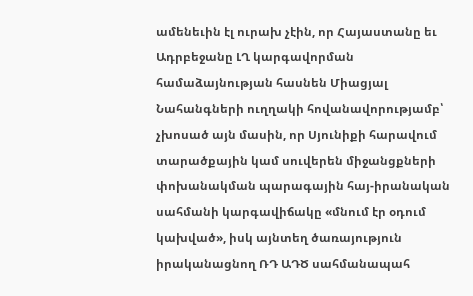ամենեւին էլ ուրախ չէին, որ Հայաստանը եւ Ադրբեջանը ԼՂ կարգավորման համաձայնության հասնեն Միացյալ Նահանգների ուղղակի հովանավորությամբ՝ չխոսած այն մասին, որ Սյունիքի հարավում տարածքային կամ սուվերեն միջանցքների փոխանակման պարագային հայ-իրանական սահմանի կարգավիճակը «մնում էր օդում կախված», իսկ այնտեղ ծառայություն իրականացնող ՌԴ ԱԴԾ սահմանապահ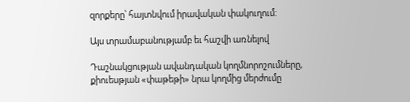զորքերը՝ հայտնվում իրավական փակուղում:

Այս տրամաբանությամբ եւ հաշվի առնելով

Դաշնակցության ավանդական կողմնորոշումները, քիուեսթյան «փաթեթի» նրա կողմից մերժումը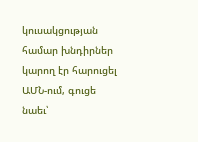կուսակցության համար խնդիրներ կարող էր հարուցել ԱՄՆ-ում, գուցե նաեւ՝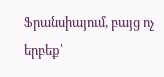Ֆրանսիայում, բայց ոչ երբեք՝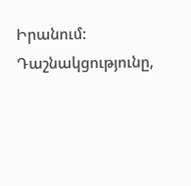Իրանում: Դաշնակցությունը,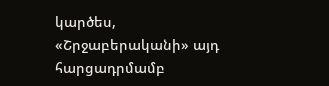կարծես, «Շրջաբերականի» այդ հարցադրմամբ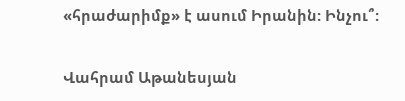«հրաժարիմք» է ասում Իրանին: Ինչու՞:

Վահրամ Աթանեսյան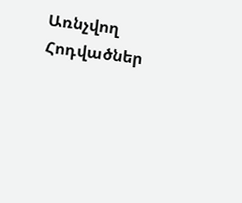Առնչվող Հոդվածներ